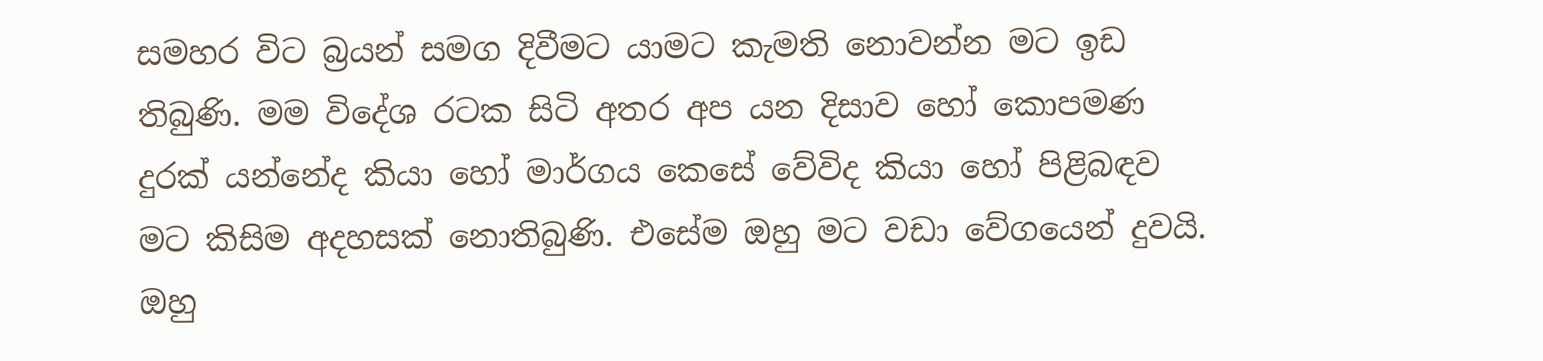සමහර විට බ්‍රයන් සමග දිවීමට යාමට කැමති නොවන්න මට ඉඩ තිබුණි. මම විදේශ රටක සිටි අතර අප යන දිසාව හෝ කොපමණ දුරක් යන්නේද කියා හෝ මාර්ගය කෙසේ වේවිද කියා හෝ පිළිබඳව මට කිසිම අදහසක් නොතිබුණි. එසේම ඔහු මට වඩා වේගයෙන් දුවයි. ඔහු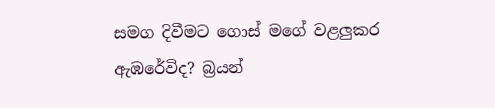සමග දිවීමට ගොස් මගේ වළලුකර ඇඹරේවිද? බ්‍රයන්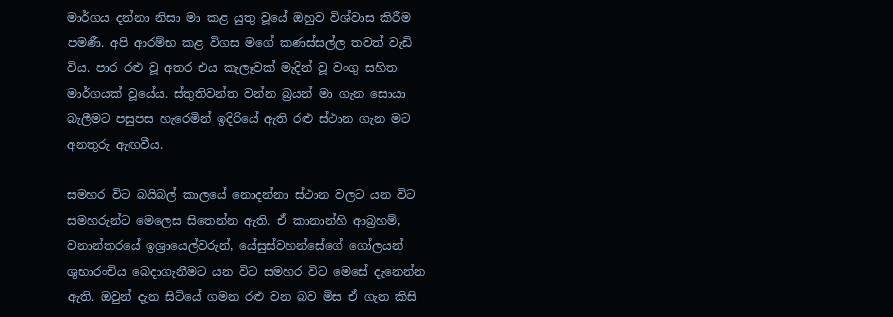මාර්ගය දන්නා නිසා මා කළ යුතු වූයේ ඔහුව විශ්වාස කිරීම පමණී. අපි ආරම්භ කළ විගස මගේ කණස්සල්ල තවත් වැඩි විය. පාර රළු වූ අතර එය කැලෑවක් මැදින් වූ වංගු සහිත මාර්ගයක් වූයේය. ස්තුතිවන්ත වන්න බ්‍රයන් මා ගැන සොයා බැලීමට පසුපස හැරෙමින් ඉදිරියේ ඇති රළු ස්ථාන ගැන මට අනතුරු ඇඟවීය.

සමහර විට බයිබල් කාලයේ නොදන්නා ස්ථාන වලට යන විට සමහරුන්ට මෙලෙස සිතෙන්න ඇති. ඒ කානාන්හි ආබ්‍රහම්, වනාන්තරයේ ඉශ්‍රායෙල්වරුන්, යේසුස්වහන්සේගේ ගෝලයන් ශුභාරංචිය බෙදාගැනීමට යන විට සමහර විට මෙසේ දැනෙන්න ඇති. ඔවුන් දැන සිටියේ ගමන රළු වන බව මිස ඒ ගැන කිසි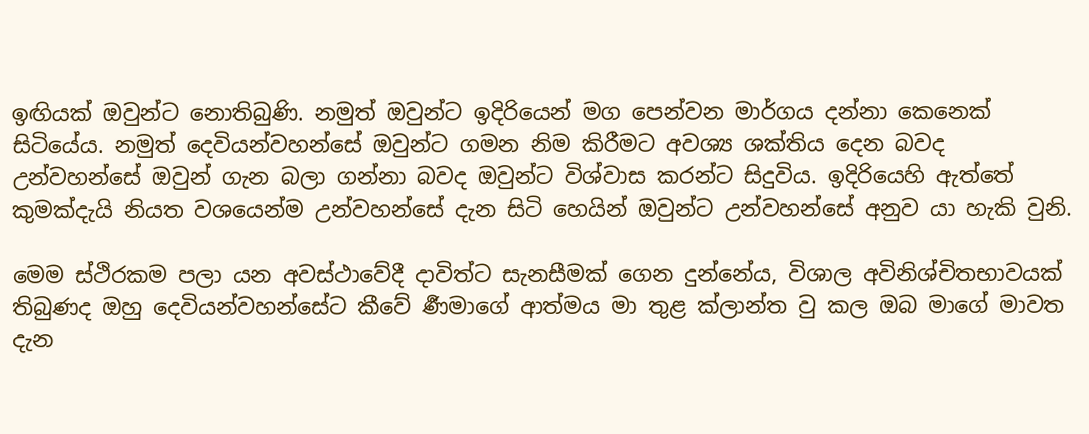ඉඟියක් ඔවුන්ට නොතිබුණි. නමුත් ඔවුන්ට ඉදිරියෙන් මග පෙන්වන මාර්ගය දන්නා කෙනෙක් සිටියේය. නමුත් දෙවියන්වහන්සේ ඔවුන්ට ගමන නිම කිරීමට අවශ්‍ය ශක්තිය දෙන බවද උන්වහන්සේ ඔවුන් ගැන බලා ගන්නා බවද ඔවුන්ට විශ්වාස කරන්ට සිදුවිය. ඉදිරියෙහි ඇත්තේ කුමක්දැයි නියත වශයෙන්ම උන්වහන්සේ දැන සිටි හෙයින් ඔවුන්ට උන්වහන්සේ අනුව යා හැකි වුනි.

මෙම ස්ථිරකම පලා යන අවස්ථාවේදී දාවිත්ට සැනසීමක් ගෙන දුන්නේය, විශාල අවිනිශ්චිතභාවයක් තිබුණද ඔහු දෙවියන්වහන්සේට කීවේ ර්‍ණමාගේ ආත්මය මා තුළ ක්ලාන්ත වු කල ඔබ මාගේ මාවත දැන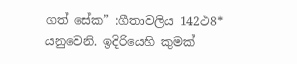ගත් සේක” :ගීතාවලිය 142ථ8* යනුවෙනි. ඉදිරියෙහි කුමක්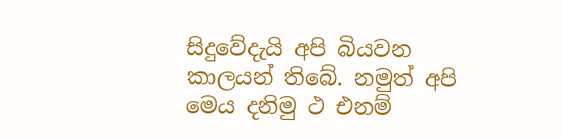සිදුවේදැයි අපි බියවන කාලයන් තිබේ. නමුත් අපි මෙය දනිමු ථ එනම්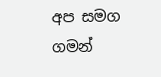අප සමග ගමන්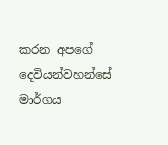කරන අපගේ දෙවියන්වහන්සේ මාර්ගය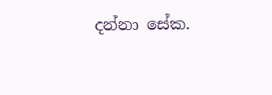දන්නා සේක.